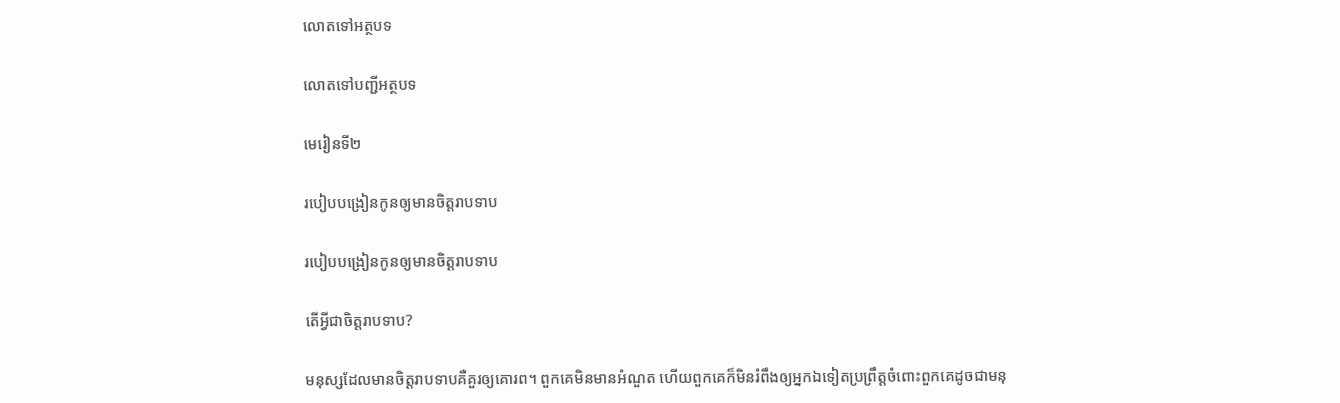លោតទៅអត្ថបទ

លោតទៅបញ្ជីអត្ថបទ

មេរៀនទី២

របៀបបង្រៀនកូនឲ្យមានចិត្តរាបទាប

របៀបបង្រៀនកូនឲ្យមានចិត្តរាបទាប

តើអ្វីជាចិត្តរាបទាប?

មនុស្សដែលមានចិត្តរាបទាបគឺគួរឲ្យគោរព។ ពួកគេមិនមានអំណួត ហើយពួកគេក៏មិនរំពឹងឲ្យអ្នកឯទៀតប្រព្រឹត្តចំពោះពួកគេដូចជាមនុ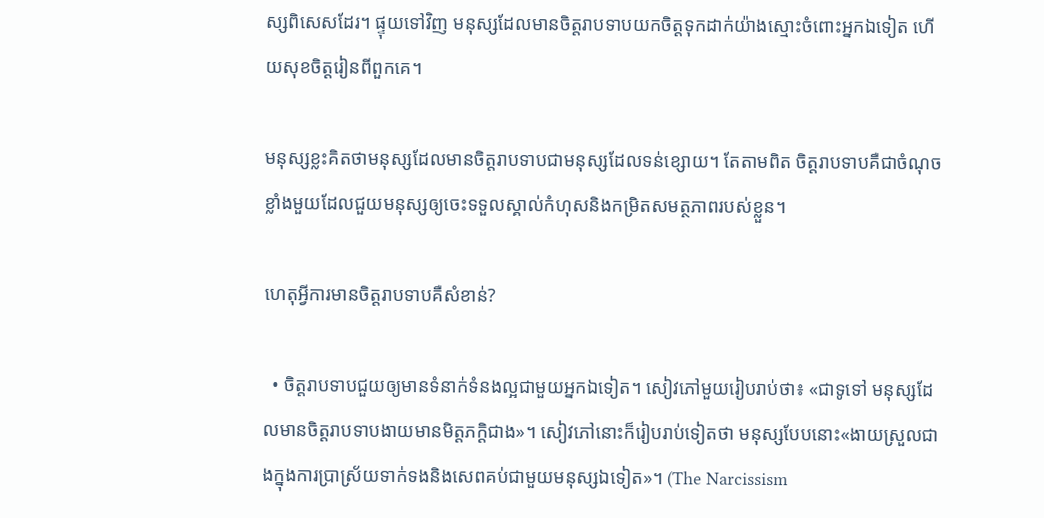ស្សពិសេសដែរ។ ផ្ទុយទៅវិញ មនុស្សដែលមានចិត្តរាបទាបយកចិត្តទុកដាក់យ៉ាងស្មោះចំពោះអ្នកឯទៀត ហើយសុខចិត្តរៀនពីពួកគេ។

មនុស្សខ្លះគិតថាមនុស្សដែលមានចិត្តរាបទាបជាមនុស្សដែលទន់ខ្សោយ។ តែតាមពិត ចិត្តរាបទាបគឺជាចំណុចខ្លាំងមួយដែលជួយមនុស្សឲ្យចេះទទួលស្គាល់កំហុសនិងកម្រិតសមត្ថភាពរបស់ខ្លួន។

ហេតុអ្វីការមានចិត្តរាបទាបគឺសំខាន់?

  • ចិត្តរាបទាបជួយឲ្យមានទំនាក់ទំនងល្អជាមួយអ្នកឯទៀត។ សៀវភៅមួយរៀបរាប់ថា៖ «ជាទូទៅ មនុស្សដែលមានចិត្តរាបទាបងាយមានមិត្តភក្ដិជាង»។ សៀវភៅនោះក៏រៀបរាប់ទៀតថា មនុស្សបែបនោះ«ងាយស្រួលជាងក្នុងការប្រាស្រ័យទាក់ទងនិងសេពគប់ជាមួយមនុស្សឯទៀត»។ (The Narcissism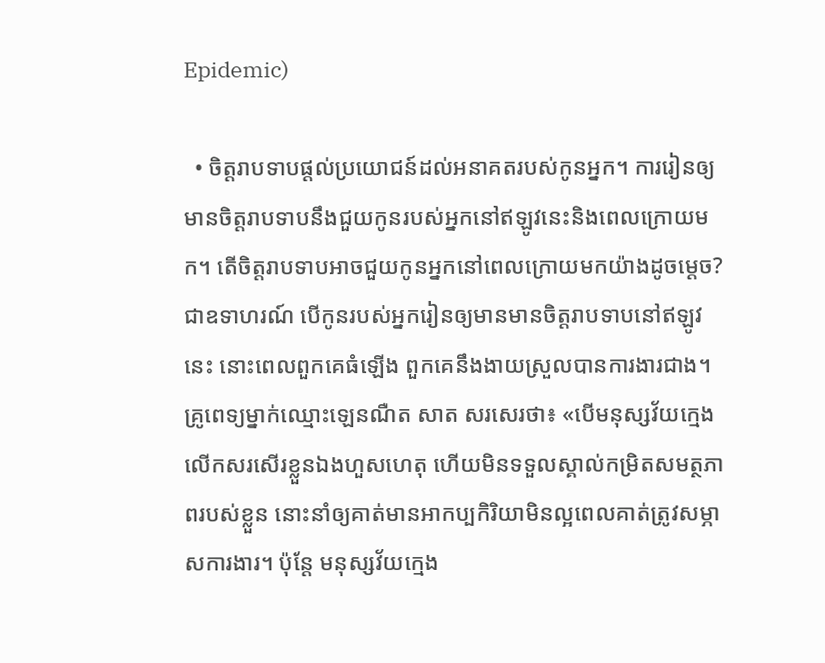Epidemic)

  • ចិត្តរាបទាបផ្ដល់ប្រយោជន៍ដល់អនាគតរបស់កូនអ្នក។ ការរៀនឲ្យមានចិត្តរាបទាបនឹងជួយកូនរបស់អ្នកនៅឥឡូវនេះនិងពេលក្រោយមក។ តើចិត្តរាបទាបអាចជួយកូនអ្នកនៅពេលក្រោយមកយ៉ាងដូចម្ដេច? ជាឧទាហរណ៍ បើកូនរបស់អ្នករៀនឲ្យមានមានចិត្តរាបទាបនៅឥឡូវនេះ នោះពេលពួកគេធំឡើង ពួកគេនឹងងាយស្រួលបានការងារជាង។ គ្រូពេទ្យម្នាក់ឈ្មោះឡេនណឺត សាត សរសេរថា៖ «បើមនុស្សវ័យក្មេងលើកសរសើរខ្លួនឯងហួសហេតុ ហើយមិនទទួលស្គាល់កម្រិតសមត្ថភាពរបស់ខ្លួន នោះនាំឲ្យគាត់មានអាកប្បកិរិយាមិនល្អពេលគាត់ត្រូវសម្ភាសការងារ។ ប៉ុន្តែ មនុស្សវ័យក្មេង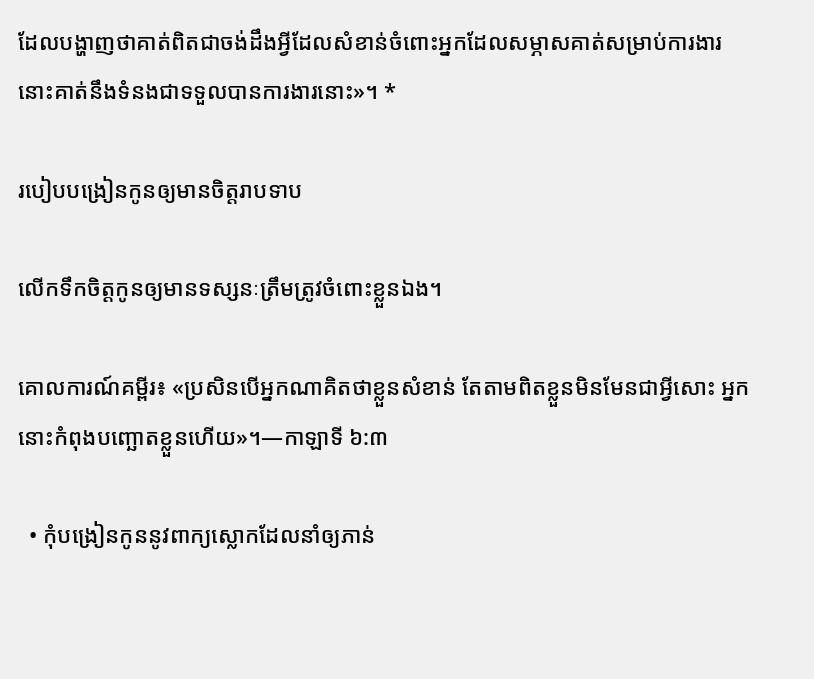ដែលបង្ហាញថាគាត់ពិតជាចង់ដឹងអ្វីដែលសំខាន់ចំពោះអ្នកដែលសម្ភាសគាត់សម្រាប់ការងារ នោះគាត់នឹងទំនងជាទទួលបានការងារនោះ»។ *

របៀបបង្រៀនកូនឲ្យមានចិត្តរាបទាប

លើកទឹកចិត្តកូនឲ្យមានទស្សនៈត្រឹមត្រូវចំពោះខ្លួនឯង។

គោលការណ៍គម្ពីរ៖ «ប្រសិនបើអ្នកណាគិតថាខ្លួនសំខាន់ តែតាមពិតខ្លួនមិនមែនជាអ្វីសោះ អ្នកនោះកំពុងបញ្ឆោតខ្លួនហើយ»។—កាឡាទី ៦:៣

  • កុំបង្រៀនកូននូវពាក្យស្លោកដែលនាំឲ្យភាន់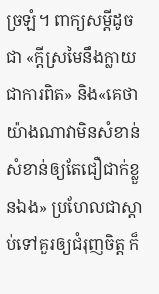ច្រឡំ។ ពាក្យសម្ដីដូចជា «ក្ដីស្រមៃនឹងក្លាយជាការពិត» និង«គេថាយ៉ាងណាវាមិនសំខាន់ សំខាន់ឲ្យតែជឿជាក់ខ្លួនឯង» ប្រហែលជាស្តាប់ទៅគួរឲ្យជំរុញចិត្ត ក៏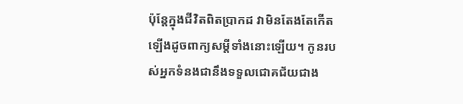ប៉ុន្តែក្នុងជីវិតពិតប្រាកដ វាមិនតែងតែកើតឡើងដូចពាក្យសម្ដីទាំងនោះឡើយ។ កូនរបស់អ្នកទំនងជានឹងទទួលជោគជ័យជាង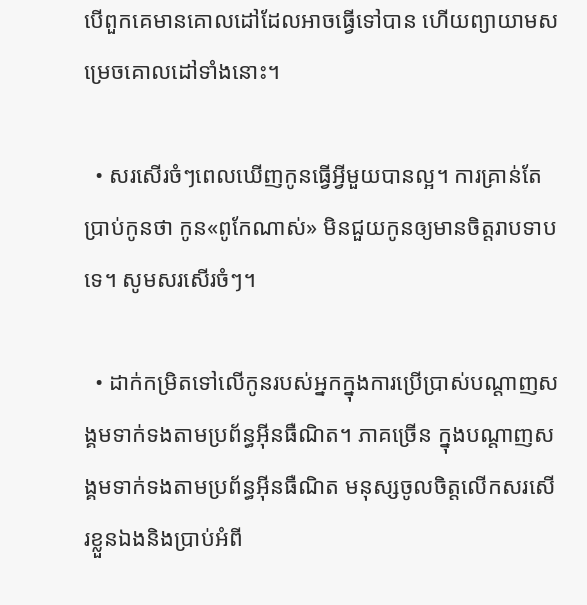បើពួកគេមានគោលដៅដែលអាចធ្វើទៅបាន ហើយព្យាយាមសម្រេចគោលដៅទាំងនោះ។

  • សរសើរចំៗពេលឃើញកូនធ្វើអ្វីមួយបានល្អ។ ការគ្រាន់តែប្រាប់កូនថា កូន«ពូកែណាស់» មិនជួយកូនឲ្យមានចិត្តរាបទាបទេ។ សូមសរសើរចំៗ។

  • ដាក់កម្រិតទៅលើកូនរបស់អ្នកក្នុងការប្រើប្រាស់បណ្ដាញសង្គមទាក់ទងតាមប្រព័ន្ធអ៊ីនធឺណិត។ ភាគច្រើន ក្នុងបណ្ដាញសង្គមទាក់ទងតាមប្រព័ន្ធអ៊ីនធឺណិត មនុស្សចូលចិត្តលើកសរសើរខ្លួនឯងនិងប្រាប់អំពី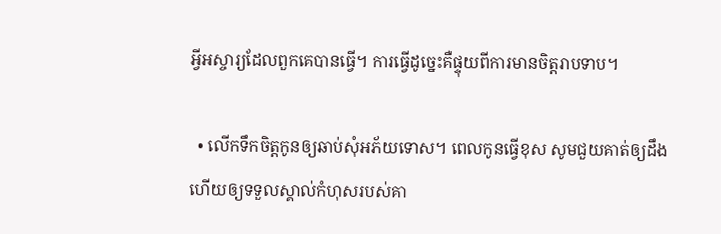អ្វីអស្ចារ្យដែលពួកគេបានធ្វើ។ ការធ្វើដូច្នេះគឺផ្ទុយពីការមានចិត្តរាបទាប។

  • លើកទឹកចិត្តកូនឲ្យឆាប់សុំអភ័យទោស។ ពេលកូនធ្វើខុស សូមជួយគាត់ឲ្យដឹង ហើយឲ្យទទួលស្គាល់កំហុសរបស់គា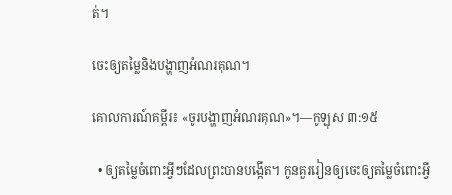ត់។

ចេះឲ្យតម្លៃនិងបង្ហាញអំណរគុណ។

គោលការណ៍គម្ពីរ៖ «ចូរបង្ហាញអំណរគុណ»។—កូឡុស ៣:១៥

  • ឲ្យតម្លៃចំពោះអ្វីៗដែលព្រះបានបង្កើត។ កូនគួររៀនឲ្យចេះឲ្យតម្លៃចំពោះអ្វី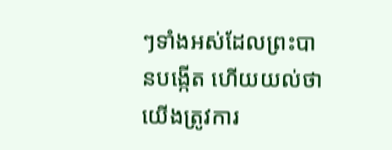ៗទាំងអស់ដែលព្រះបានបង្កើត ហើយយល់ថាយើងត្រូវការ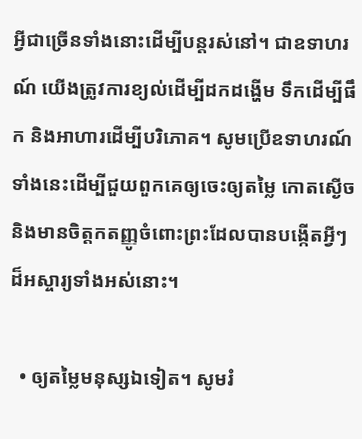អ្វីជាច្រើនទាំងនោះដើម្បីបន្តរស់នៅ។ ជាឧទាហរណ៍ យើងត្រូវការខ្យល់ដើម្បីដកដង្ហើម ទឹកដើម្បីផឹក និងអាហារដើម្បីបរិភោគ។ សូមប្រើឧទាហរណ៍ទាំងនេះដើម្បីជួយពួកគេឲ្យចេះឲ្យតម្លៃ កោតស្ងើច និងមានចិត្តកតញ្ញូចំពោះព្រះដែលបានបង្កើតអ្វីៗដ៏អស្ចារ្យទាំងអស់នោះ។

  • ឲ្យតម្លៃមនុស្សឯទៀត។ សូមរំ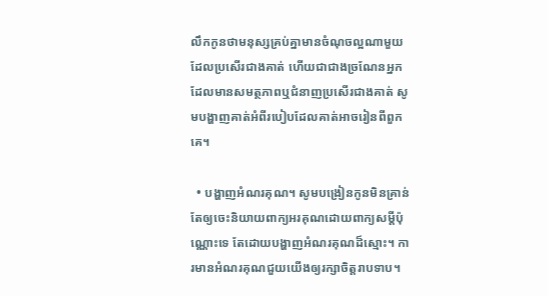លឹកកូនថាមនុស្សគ្រប់គ្នាមានចំណុចល្អណាមួយដែលប្រសើរជាងគាត់ ហើយជាជាងច្រណែនអ្នកដែលមានសមត្ថភាពឬជំនាញប្រសើរជាងគាត់ សូមបង្ហាញគាត់អំពីរបៀបដែលគាត់អាចរៀនពីពួកគេ។

  • បង្ហាញអំណរគុណ។ សូមបង្រៀនកូនមិនគ្រាន់តែឲ្យចេះនិយាយពាក្យអរគុណដោយពាក្យសម្ដីប៉ុណ្ណោះទេ តែដោយបង្ហាញអំណរគុណដ៏ស្មោះ។ ការមានអំណរគុណជួយយើងឲ្យរក្សាចិត្តរាបទាប។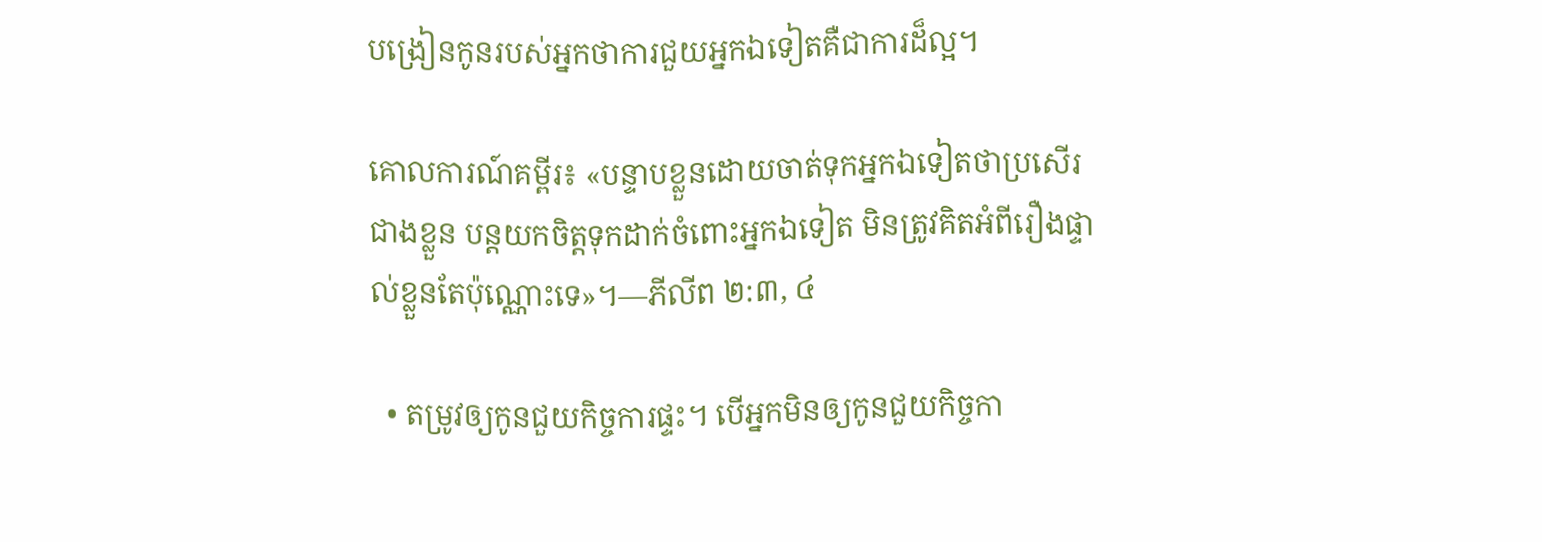បង្រៀនកូនរបស់អ្នកថាការជួយអ្នកឯទៀតគឺជាការដ៏ល្អ។

គោលការណ៍គម្ពីរ៖ «បន្ទាបខ្លួនដោយចាត់ទុកអ្នកឯទៀតថាប្រសើរជាងខ្លួន បន្តយកចិត្តទុកដាក់ចំពោះអ្នកឯទៀត មិនត្រូវគិតអំពីរឿងផ្ទាល់ខ្លួនតែប៉ុណ្ណោះទេ»។—ភីលីព ២:៣, ៤

  • តម្រូវឲ្យកូនជួយកិច្ចការផ្ទះ។ បើអ្នកមិនឲ្យកូនជួយកិច្ចកា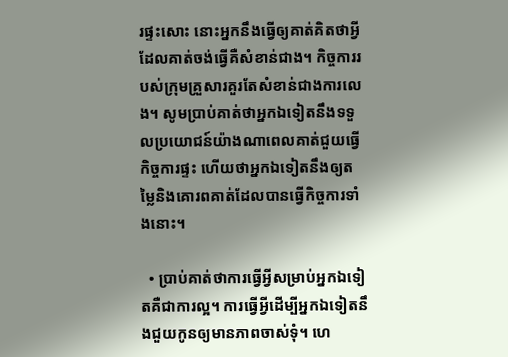រផ្ទះសោះ នោះអ្នកនឹងធ្វើឲ្យគាត់គិតថាអ្វីដែលគាត់ចង់ធ្វើគឺសំខាន់ជាង។ កិច្ចការរបស់ក្រុមគ្រួសារគួរតែសំខាន់ជាងការលេង។ សូមប្រាប់គាត់ថាអ្នកឯទៀតនឹងទទួលប្រយោជន៍យ៉ាងណាពេលគាត់ជួយធ្វើកិច្ចការផ្ទះ ហើយថាអ្នកឯទៀតនឹងឲ្យតម្លៃនិងគោរពគាត់ដែលបានធ្វើកិច្ចការទាំងនោះ។

  • ប្រាប់គាត់ថាការធ្វើអ្វីសម្រាប់អ្នកឯទៀតគឺជាការល្អ។ ការធ្វើអ្វីដើម្បីអ្នកឯទៀតនឹងជួយកូនឲ្យមានភាពចាស់ទុំ។ ហេ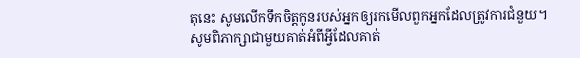តុនេះ សូមលើកទឹកចិត្តកូនរបស់អ្នកឲ្យរកមើលពួកអ្នកដែលត្រូវការជំនួយ។ សូមពិភាក្សាជាមួយគាត់អំពីអ្វីដែលគាត់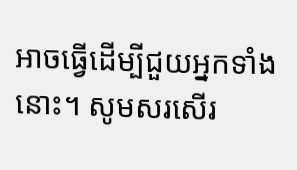អាចធ្វើដើម្បីជួយអ្នកទាំងនោះ។ សូមសរសើរ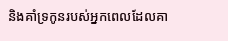និងគាំទ្រកូនរបស់អ្នកពេលដែលគា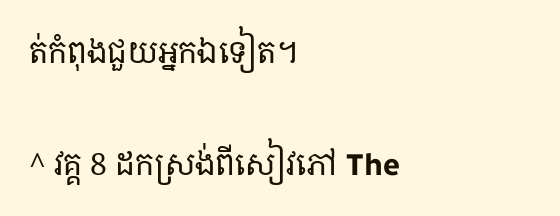ត់កំពុងជួយអ្នកឯទៀត។

^ វគ្គ 8 ដកស្រង់ពីសៀវភៅ The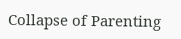Collapse of Parenting